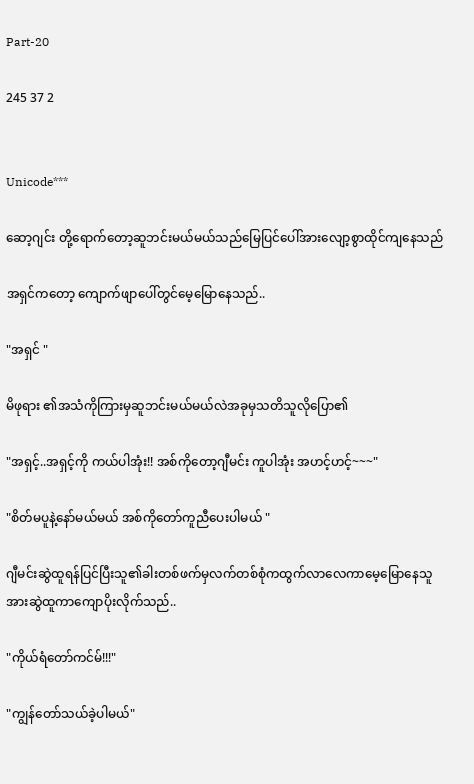Part-20

245 37 2


Unicode***

ဆော့ဂျင်း တို့ရောက်တော့ဆူဘင်းမယ်မယ်သည်မြေပြင်ပေါ်အားလျော့စွာထိုင်ကျနေသည်

အရှင်ကတော့ ကျောက်ဖျာပေါ်တွင်မေ့မြောနေသည်..

"အရှင် "

မိဖုရား ၏အသံကိုကြားမှဆူဘင်းမယ်မယ်လဲအခုမှသတိသူလိုပြော၏

"အရှင့်..အရှင့်ကို ကယ်ပါအုံး!! အစ်ကိုတော့ဂျီမင်း ကူပါအုံး အဟင့်ဟင့်~~~"

"စိတ်မပူနဲ့နော်မယ်မယ် အစ်ကိုတော်ကူညီပေးပါမယ် "

ဂျီမင်းဆွဲထူရန်ပြင်ပြီးသူ၏ခါးတစ်ဖက်မှလက်တစ်စုံကထွက်လာလေကာမေ့မြောနေသူအားဆွဲထူကာကျောပိုးလိုက်သည်..

"ကိုယ်ရံတော်ကင်မ်!!!"

"ကျွန်တော်သယ်ခဲ့ပါမယ်"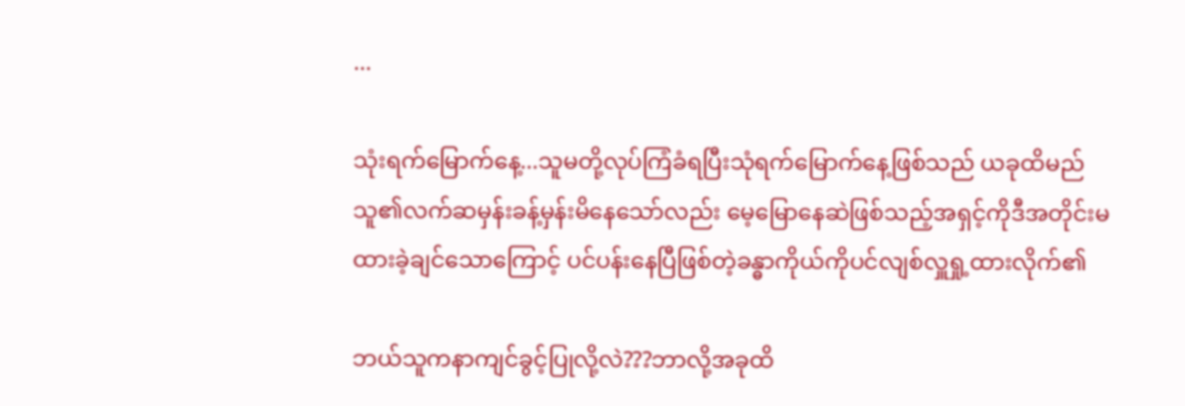...

သုံးရက်မြောက်နေ့...သူမတို့လုပ်ကြံခံရပြီးသုံရက်မြောက်နေ့ဖြစ်သည် ယခုထိမည်သူ၏လက်ဆမှန်းခန့်မှန်းမိနေသော်လည်း မေ့မြောနေဆဲဖြစ်သည့်အရှင့်ကိုဒီအတိုင်းမထားခဲ့ချင်သောကြောင့် ပင်ပန်းနေပြီဖြစ်တဲ့ခန္ဓာကိုယ်ကိုပင်လျစ်လှူရှု့ထားလိုက်၏

ဘယ်သူကနာကျင်ခွင့်ပြုလို့လဲ???ဘာလို့အခုထိ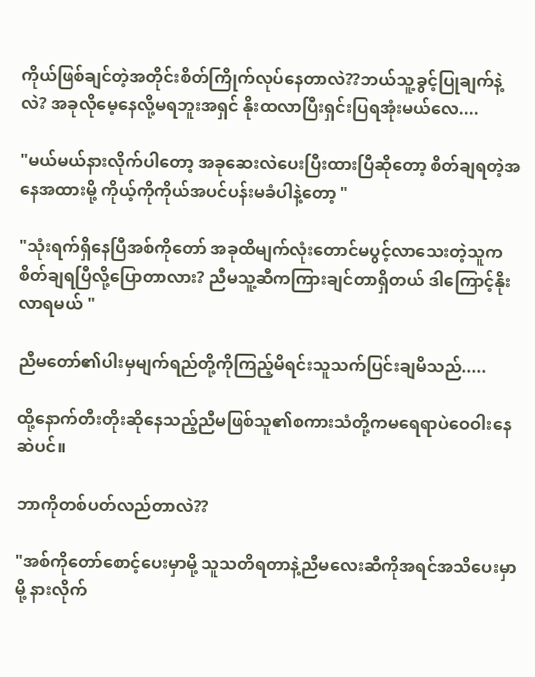ကိုယ်ဖြစ်ချင်တဲ့အတိုင်းစိတ်ကြိုက်လုပ်နေတာလဲ??ဘယ်သူ့ခွင့်ပြုချက်နဲ့လဲ? အခုလိုမေ့နေလို့မရဘူးအရှင် နိုးထလာပြီးရှင်းပြရအုံးမယ်လေ....

"မယ်မယ်နားလိုက်ပါတော့ အခုဆေးလဲပေးပြီးထားပြီဆိုတော့ စိတ်ချရတဲ့အနေအထားမို့ ကိုယ့်ကိုကိုယ်အပင်ပန်းမခံပါနဲ့တော့ "

"သုံးရက်ရှိနေပြီအစ်ကိုတော် အခုထိမျက်လုံးတောင်မပွင့်လာသေးတဲ့သူကစိတ်ချရပြီလို့ပြောတာလား? ညီမသူ့ဆီကကြားချင်တာရှိတယ် ဒါကြောင့်နိုးလာရမယ် "

ညီမတော်၏ပါးမှမျက်ရည်တို့ကိုကြည့်မိရင်းသူသက်ပြင်းချမိသည်.....

ထို့နောက်တီးတိုးဆိုနေသည့်ညီမဖြစ်သူ၏စကားသံတို့ကမရေရာပဲဝေဝါးနေဆဲပင်။

ဘာကိုတစ်ပတ်လည်တာလဲ??

"အစ်ကိုတော်စောင့်ပေးမှာမို့ သူသတိရတာနဲ့ညီမလေးဆီကိုအရင်အသိပေးမှာမို့ နားလိုက်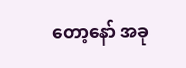တော့နော် အခု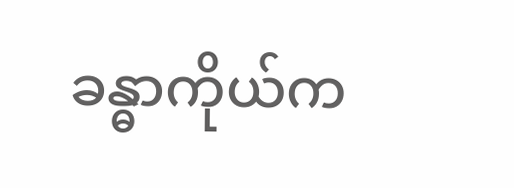ခန္ဓာကိုယ်က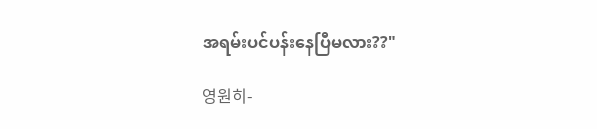အရမ်းပင်ပန်းနေပြီမလား??"

영원히-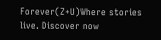Forever(Z+U)Where stories live. Discover now